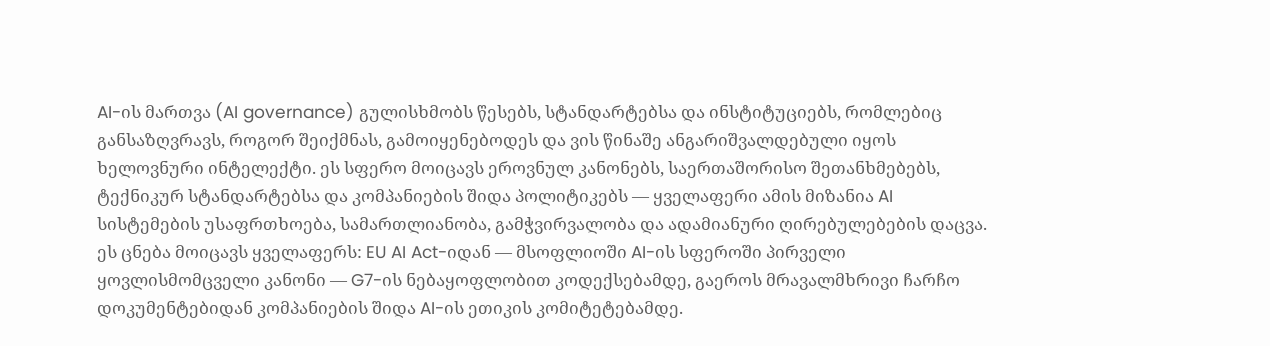AI-ის მართვა (AI governance) გულისხმობს წესებს, სტანდარტებსა და ინსტიტუციებს, რომლებიც განსაზღვრავს, როგორ შეიქმნას, გამოიყენებოდეს და ვის წინაშე ანგარიშვალდებული იყოს ხელოვნური ინტელექტი. ეს სფერო მოიცავს ეროვნულ კანონებს, საერთაშორისო შეთანხმებებს, ტექნიკურ სტანდარტებსა და კომპანიების შიდა პოლიტიკებს — ყველაფერი ამის მიზანია AI სისტემების უსაფრთხოება, სამართლიანობა, გამჭვირვალობა და ადამიანური ღირებულებების დაცვა.
ეს ცნება მოიცავს ყველაფერს: EU AI Act-იდან — მსოფლიოში AI-ის სფეროში პირველი ყოვლისმომცველი კანონი — G7-ის ნებაყოფლობით კოდექსებამდე, გაეროს მრავალმხრივი ჩარჩო დოკუმენტებიდან კომპანიების შიდა AI-ის ეთიკის კომიტეტებამდე.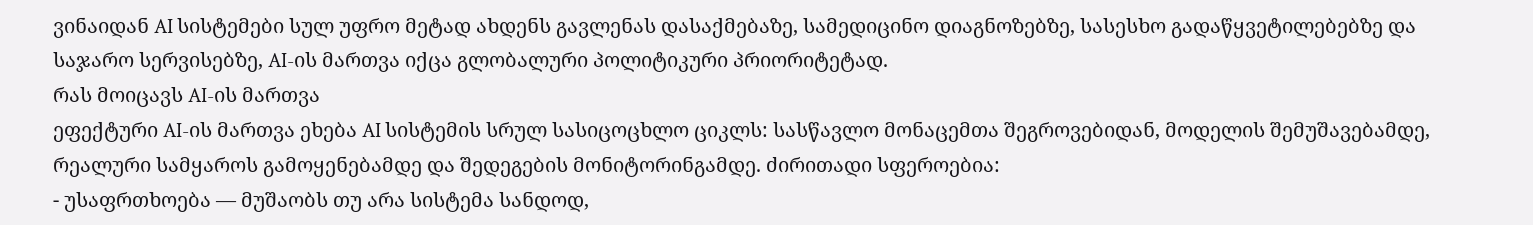ვინაიდან AI სისტემები სულ უფრო მეტად ახდენს გავლენას დასაქმებაზე, სამედიცინო დიაგნოზებზე, სასესხო გადაწყვეტილებებზე და საჯარო სერვისებზე, AI-ის მართვა იქცა გლობალური პოლიტიკური პრიორიტეტად.
რას მოიცავს AI-ის მართვა
ეფექტური AI-ის მართვა ეხება AI სისტემის სრულ სასიცოცხლო ციკლს: სასწავლო მონაცემთა შეგროვებიდან, მოდელის შემუშავებამდე, რეალური სამყაროს გამოყენებამდე და შედეგების მონიტორინგამდე. ძირითადი სფეროებია:
- უსაფრთხოება — მუშაობს თუ არა სისტემა სანდოდ,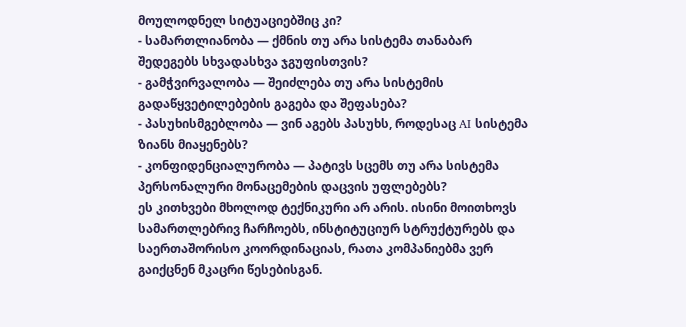მოულოდნელ სიტუაციებშიც კი?
- სამართლიანობა — ქმნის თუ არა სისტემა თანაბარ შედეგებს სხვადასხვა ჯგუფისთვის?
- გამჭვირვალობა — შეიძლება თუ არა სისტემის გადაწყვეტილებების გაგება და შეფასება?
- პასუხისმგებლობა — ვინ აგებს პასუხს, როდესაც AI სისტემა ზიანს მიაყენებს?
- კონფიდენციალურობა — პატივს სცემს თუ არა სისტემა პერსონალური მონაცემების დაცვის უფლებებს?
ეს კითხვები მხოლოდ ტექნიკური არ არის. ისინი მოითხოვს სამართლებრივ ჩარჩოებს, ინსტიტუციურ სტრუქტურებს და საერთაშორისო კოორდინაციას, რათა კომპანიებმა ვერ გაიქცნენ მკაცრი წესებისგან.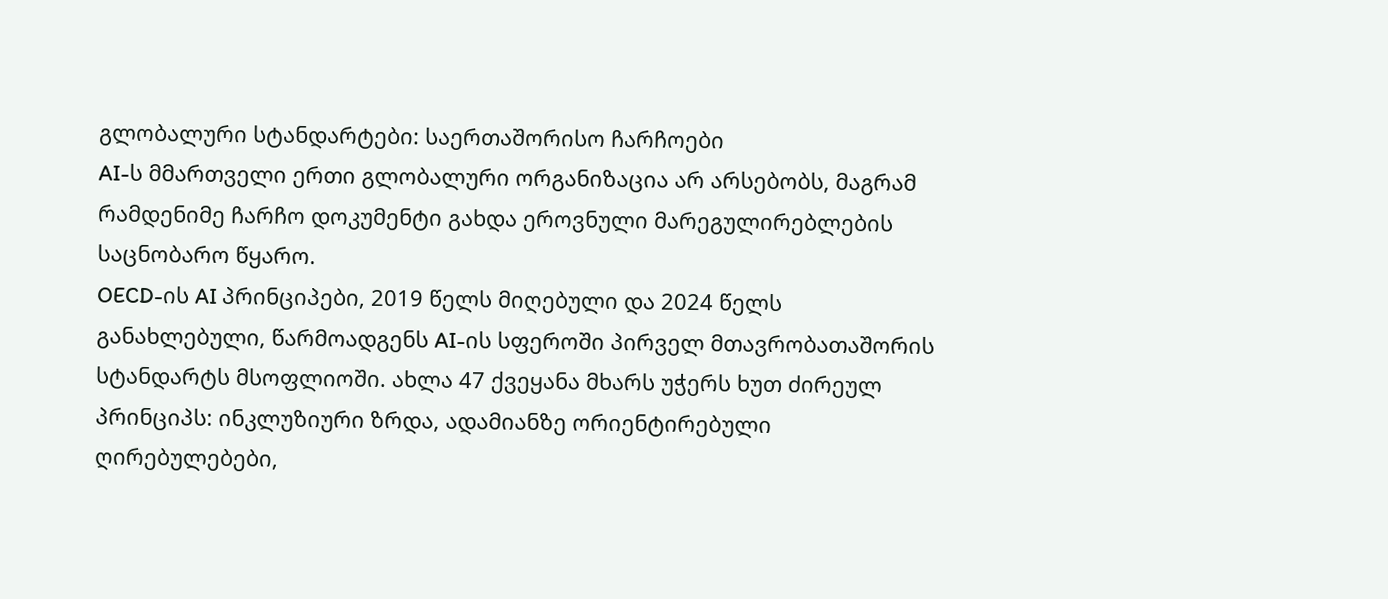გლობალური სტანდარტები: საერთაშორისო ჩარჩოები
AI-ს მმართველი ერთი გლობალური ორგანიზაცია არ არსებობს, მაგრამ რამდენიმე ჩარჩო დოკუმენტი გახდა ეროვნული მარეგულირებლების საცნობარო წყარო.
OECD-ის AI პრინციპები, 2019 წელს მიღებული და 2024 წელს განახლებული, წარმოადგენს AI-ის სფეროში პირველ მთავრობათაშორის სტანდარტს მსოფლიოში. ახლა 47 ქვეყანა მხარს უჭერს ხუთ ძირეულ პრინციპს: ინკლუზიური ზრდა, ადამიანზე ორიენტირებული ღირებულებები,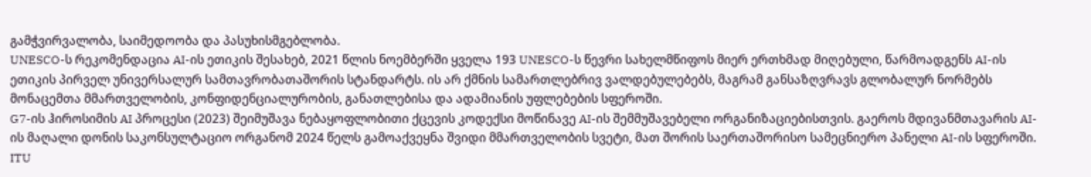გამჭვირვალობა, საიმედოობა და პასუხისმგებლობა.
UNESCO-ს რეკომენდაცია AI-ის ეთიკის შესახებ, 2021 წლის ნოემბერში ყველა 193 UNESCO-ს წევრი სახელმწიფოს მიერ ერთხმად მიღებული, წარმოადგენს AI-ის ეთიკის პირველ უნივერსალურ სამთავრობათაშორის სტანდარტს. ის არ ქმნის სამართლებრივ ვალდებულებებს, მაგრამ განსაზღვრავს გლობალურ ნორმებს მონაცემთა მმართველობის, კონფიდენციალურობის, განათლებისა და ადამიანის უფლებების სფეროში.
G7-ის ჰიროსიმის AI პროცესი (2023) შეიმუშავა ნებაყოფლობითი ქცევის კოდექსი მოწინავე AI-ის შემმუშავებელი ორგანიზაციებისთვის. გაეროს მდივანმთავარის AI-ის მაღალი დონის საკონსულტაციო ორგანომ 2024 წელს გამოაქვეყნა შვიდი მმართველობის სვეტი, მათ შორის საერთაშორისო სამეცნიერო პანელი AI-ის სფეროში.
ITU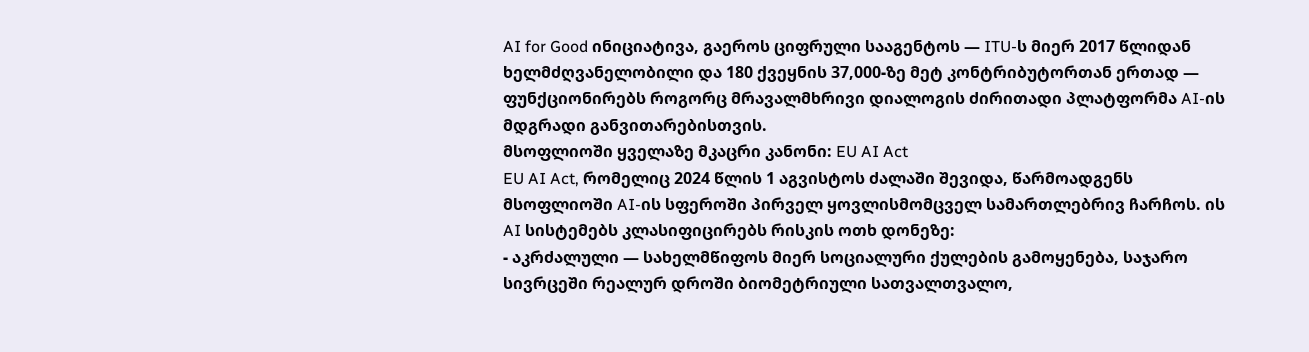AI for Good ინიციატივა, გაეროს ციფრული სააგენტოს — ITU-ს მიერ 2017 წლიდან ხელმძღვანელობილი და 180 ქვეყნის 37,000-ზე მეტ კონტრიბუტორთან ერთად — ფუნქციონირებს როგორც მრავალმხრივი დიალოგის ძირითადი პლატფორმა AI-ის მდგრადი განვითარებისთვის.
მსოფლიოში ყველაზე მკაცრი კანონი: EU AI Act
EU AI Act, რომელიც 2024 წლის 1 აგვისტოს ძალაში შევიდა, წარმოადგენს მსოფლიოში AI-ის სფეროში პირველ ყოვლისმომცველ სამართლებრივ ჩარჩოს. ის AI სისტემებს კლასიფიცირებს რისკის ოთხ დონეზე:
- აკრძალული — სახელმწიფოს მიერ სოციალური ქულების გამოყენება, საჯარო სივრცეში რეალურ დროში ბიომეტრიული სათვალთვალო,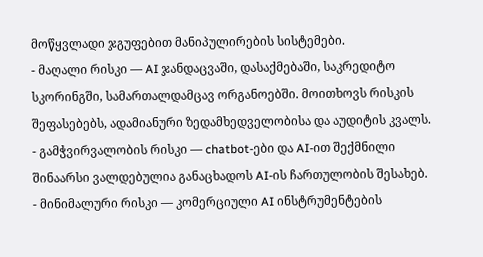მოწყვლადი ჯგუფებით მანიპულირების სისტემები.
- მაღალი რისკი — AI ჯანდაცვაში, დასაქმებაში, საკრედიტო სკორინგში, სამართალდამცავ ორგანოებში. მოითხოვს რისკის შეფასებებს, ადამიანური ზედამხედველობისა და აუდიტის კვალს.
- გამჭვირვალობის რისკი — chatbot-ები და AI-ით შექმნილი შინაარსი ვალდებულია განაცხადოს AI-ის ჩართულობის შესახებ.
- მინიმალური რისკი — კომერციული AI ინსტრუმენტების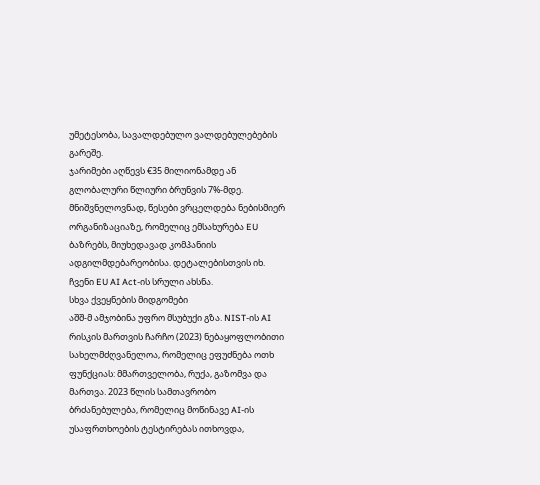უმეტესობა, სავალდებულო ვალდებულებების გარეშე.
ჯარიმები აღწევს €35 მილიონამდე ან გლობალური წლიური ბრუნვის 7%-მდე. მნიშვნელოვნად, წესები ვრცელდება ნებისმიერ ორგანიზაციაზე, რომელიც ემსახურება EU ბაზრებს, მიუხედავად კომპანიის ადგილმდებარეობისა. დეტალებისთვის იხ. ჩვენი EU AI Act-ის სრული ახსნა.
სხვა ქვეყნების მიდგომები
აშშ-მ ამჯობინა უფრო მსუბუქი გზა. NIST-ის AI რისკის მართვის ჩარჩო (2023) ნებაყოფლობითი სახელმძღვანელოა, რომელიც ეფუძნება ოთხ ფუნქციას: მმართველობა, რუქა, გაზომვა და მართვა. 2023 წლის სამთავრობო ბრძანებულება, რომელიც მოწინავე AI-ის უსაფრთხოების ტესტირებას ითხოვდა,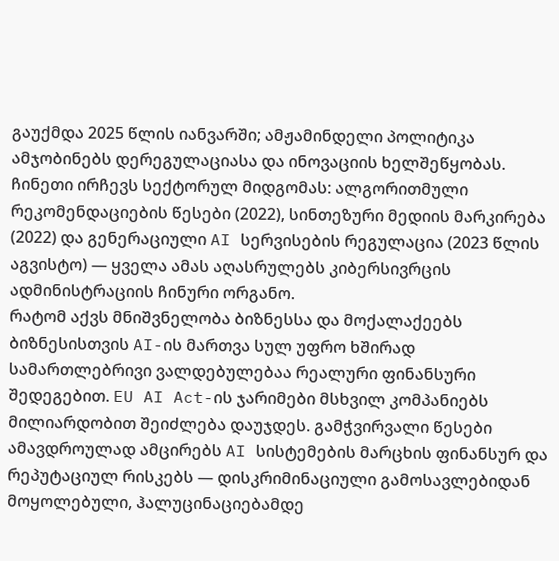გაუქმდა 2025 წლის იანვარში; ამჟამინდელი პოლიტიკა ამჯობინებს დერეგულაციასა და ინოვაციის ხელშეწყობას.
ჩინეთი ირჩევს სექტორულ მიდგომას: ალგორითმული რეკომენდაციების წესები (2022), სინთეზური მედიის მარკირება (2022) და გენერაციული AI სერვისების რეგულაცია (2023 წლის აგვისტო) — ყველა ამას აღასრულებს კიბერსივრცის ადმინისტრაციის ჩინური ორგანო.
რატომ აქვს მნიშვნელობა ბიზნესსა და მოქალაქეებს
ბიზნესისთვის AI-ის მართვა სულ უფრო ხშირად სამართლებრივი ვალდებულებაა რეალური ფინანსური შედეგებით. EU AI Act-ის ჯარიმები მსხვილ კომპანიებს მილიარდობით შეიძლება დაუჯდეს. გამჭვირვალი წესები ამავდროულად ამცირებს AI სისტემების მარცხის ფინანსურ და რეპუტაციულ რისკებს — დისკრიმინაციული გამოსავლებიდან მოყოლებული, ჰალუცინაციებამდე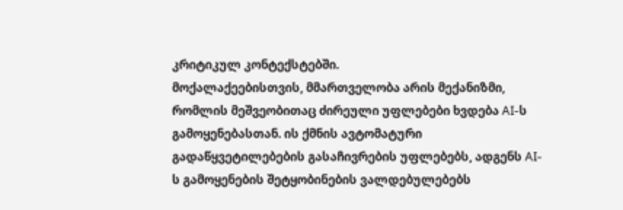კრიტიკულ კონტექსტებში.
მოქალაქეებისთვის, მმართველობა არის მექანიზმი, რომლის მეშვეობითაც ძირეული უფლებები ხვდება AI-ს გამოყენებასთან. ის ქმნის ავტომატური გადაწყვეტილებების გასაჩივრების უფლებებს, ადგენს AI-ს გამოყენების შეტყობინების ვალდებულებებს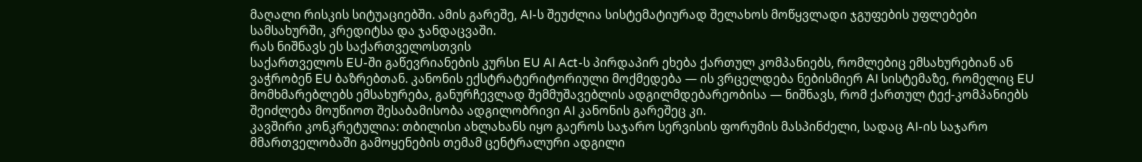მაღალი რისკის სიტუაციებში. ამის გარეშე, AI-ს შეუძლია სისტემატიურად შელახოს მოწყვლადი ჯგუფების უფლებები სამსახურში, კრედიტსა და ჯანდაცვაში.
რას ნიშნავს ეს საქართველოსთვის
საქართველოს EU-ში გაწევრიანების კურსი EU AI Act-ს პირდაპირ ეხება ქართულ კომპანიებს, რომლებიც ემსახურებიან ან ვაჭრობენ EU ბაზრებთან. კანონის ექსტრატერიტორიული მოქმედება — ის ვრცელდება ნებისმიერ AI სისტემაზე, რომელიც EU მომხმარებლებს ემსახურება, განურჩევლად შემმუშავებლის ადგილმდებარეობისა — ნიშნავს, რომ ქართულ ტექ-კომპანიებს შეიძლება მოუწიოთ შესაბამისობა ადგილობრივი AI კანონის გარეშეც კი.
კავშირი კონკრეტულია: თბილისი ახლახანს იყო გაეროს საჯარო სერვისის ფორუმის მასპინძელი, სადაც AI-ის საჯარო მმართველობაში გამოყენების თემამ ცენტრალური ადგილი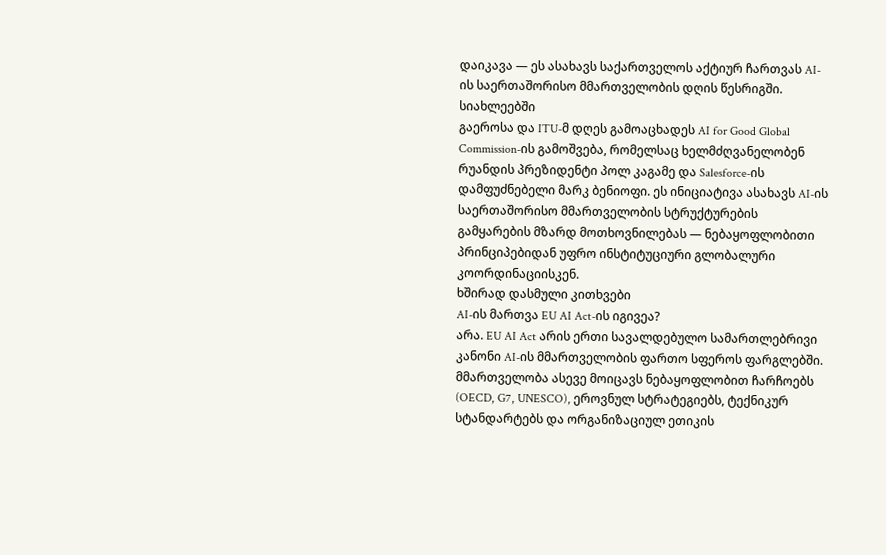დაიკავა — ეს ასახავს საქართველოს აქტიურ ჩართვას AI-ის საერთაშორისო მმართველობის დღის წესრიგში.
სიახლეებში
გაეროსა და ITU-მ დღეს გამოაცხადეს AI for Good Global Commission-ის გამოშვება, რომელსაც ხელმძღვანელობენ რუანდის პრეზიდენტი პოლ კაგამე და Salesforce-ის დამფუძნებელი მარკ ბენიოფი. ეს ინიციატივა ასახავს AI-ის საერთაშორისო მმართველობის სტრუქტურების გამყარების მზარდ მოთხოვნილებას — ნებაყოფლობითი პრინციპებიდან უფრო ინსტიტუციური გლობალური კოორდინაციისკენ.
ხშირად დასმული კითხვები
AI-ის მართვა EU AI Act-ის იგივეა?
არა. EU AI Act არის ერთი სავალდებულო სამართლებრივი კანონი AI-ის მმართველობის ფართო სფეროს ფარგლებში. მმართველობა ასევე მოიცავს ნებაყოფლობით ჩარჩოებს (OECD, G7, UNESCO), ეროვნულ სტრატეგიებს, ტექნიკურ სტანდარტებს და ორგანიზაციულ ეთიკის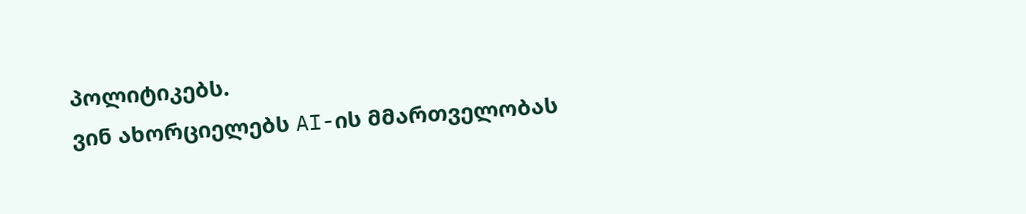პოლიტიკებს.
ვინ ახორციელებს AI-ის მმართველობას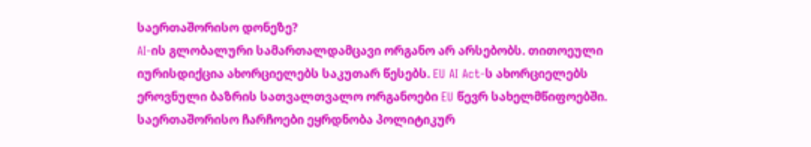საერთაშორისო დონეზე?
AI-ის გლობალური სამართალდამცავი ორგანო არ არსებობს. თითოეული იურისდიქცია ახორციელებს საკუთარ წესებს. EU AI Act-ს ახორციელებს ეროვნული ბაზრის სათვალთვალო ორგანოები EU წევრ სახელმწიფოებში. საერთაშორისო ჩარჩოები ეყრდნობა პოლიტიკურ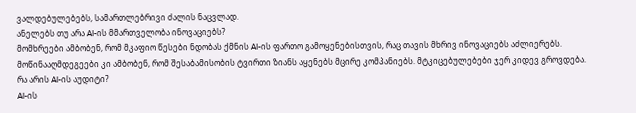ვალდებულებებს, სამართლებრივი ძალის ნაცვლად.
ანელებს თუ არა AI-ის მმართველობა ინოვაციებს?
მომხრეები ამბობენ, რომ მკაფიო წესები ნდობას ქმნის AI-ის ფართო გამოყენებისთვის, რაც თავის მხრივ ინოვაციებს აძლიერებს. მოწინააღმდეგეები კი ამბობენ, რომ შესაბამისობის ტვირთი ზიანს აყენებს მცირე კომპანიებს. მტკიცებულებები ჯერ კიდევ გროვდება.
რა არის AI-ის აუდიტი?
AI-ის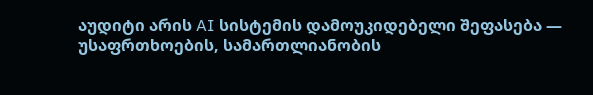აუდიტი არის AI სისტემის დამოუკიდებელი შეფასება — უსაფრთხოების, სამართლიანობის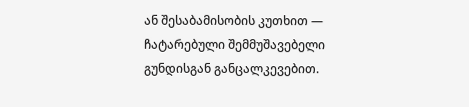ან შესაბამისობის კუთხით — ჩატარებული შემმუშავებელი გუნდისგან განცალკევებით.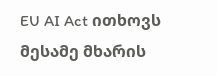EU AI Act ითხოვს მესამე მხარის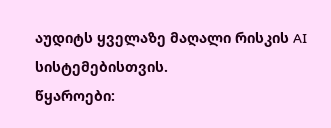აუდიტს ყველაზე მაღალი რისკის AI სისტემებისთვის.
წყაროები: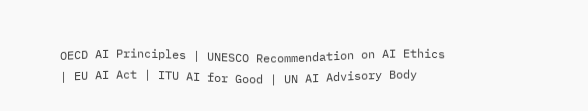OECD AI Principles | UNESCO Recommendation on AI Ethics | EU AI Act | ITU AI for Good | UN AI Advisory Body